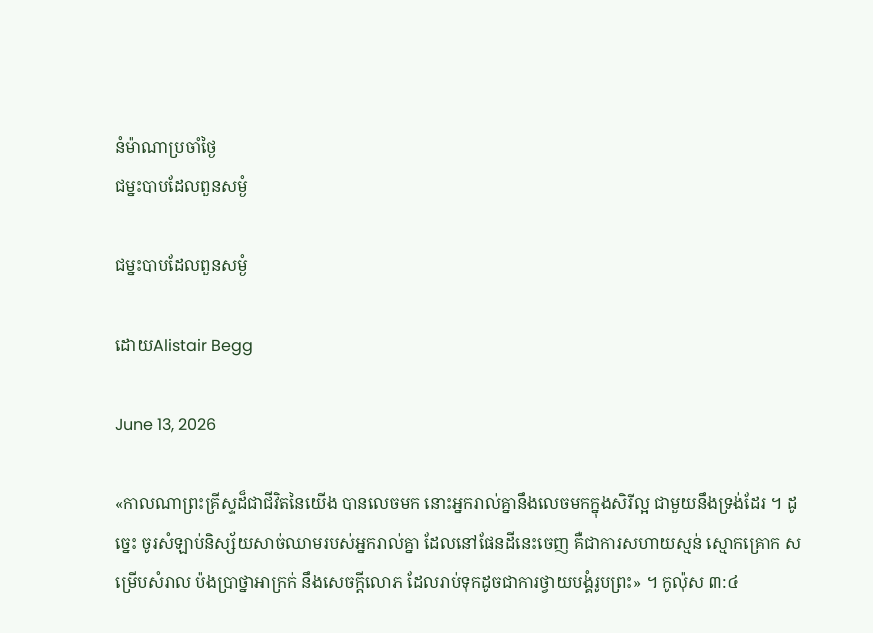នំម៉ាណាប្រចាំថ្ងៃ
ជម្នះបាបដែលពួនសម្ងំ

ជម្នះបាបដែលពួនសម្ងំ

ដោយAlistair Begg

June 13, 2026

«កាលណាព្រះគ្រីស្ទដ៏ជាជីវិតនៃយើង បានលេចមក នោះអ្នករាល់គ្នានឹងលេចមកក្នុងសិរីល្អ ជាមួយនឹងទ្រង់ដែរ ។ ដូច្នេះ ចូរសំឡាប់និស្ស័យសាច់ឈាមរបស់អ្នករាល់គ្នា ដែលនៅផែនដីនេះចេញ គឺជាការសហាយស្មន់ ស្មោកគ្រោក សម្រើបសំរាល ប៉ងប្រាថ្នាអាក្រក់ នឹងសេចក្ដីលោភ ដែលរាប់ទុកដូចជាការថ្វាយបង្គំរូបព្រះ» ។ កូល៉ុស ៣:៤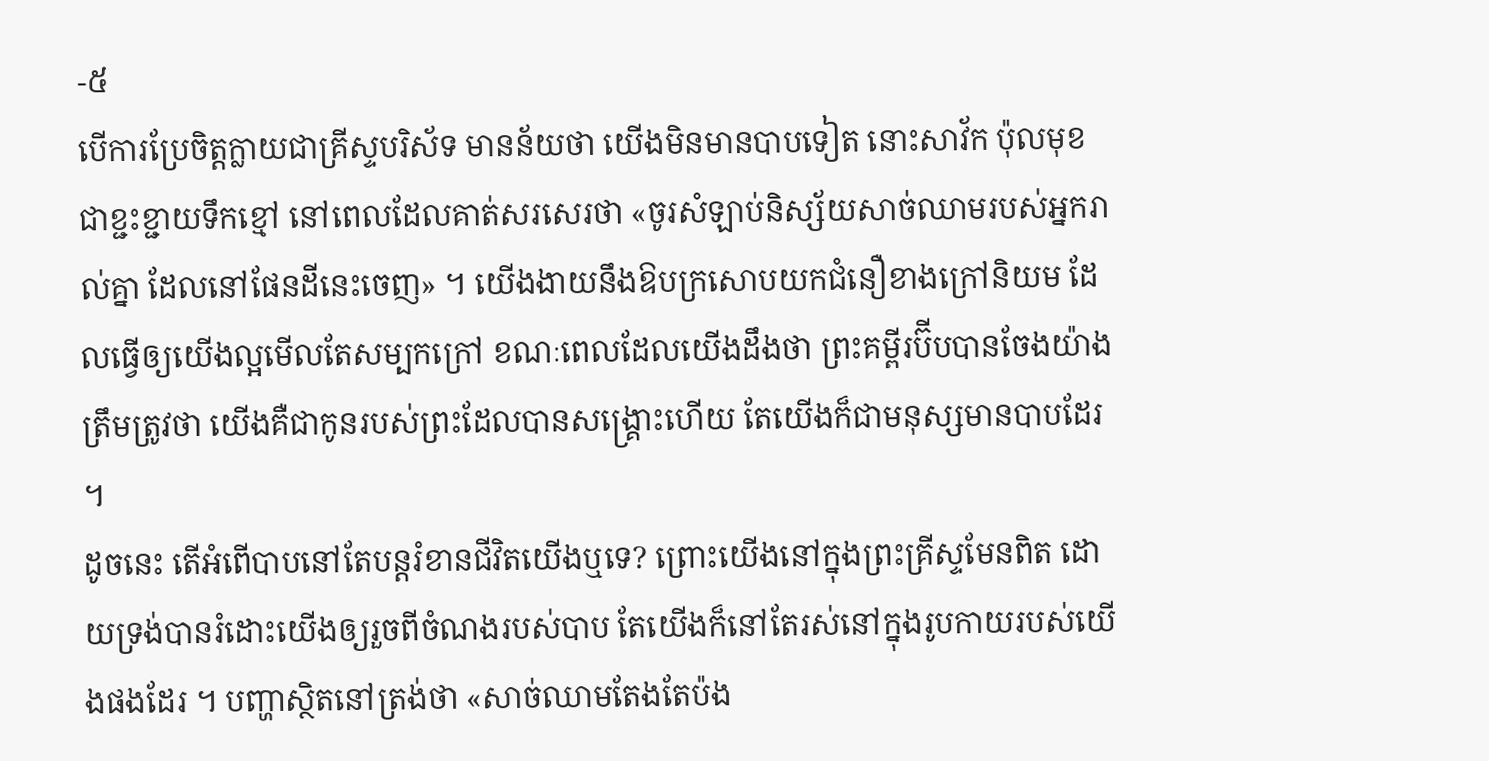-៥
បើការប្រែចិត្តក្លាយជាគ្រីស្ទបរិស័ទ មានន័យថា យើងមិនមានបាបទៀត នោះសាវ័ក ប៉ុលមុខជាខ្ជះខ្ជាយទឹកខ្មៅ នៅពេលដែលគាត់សរសេរថា «ចូរសំឡាប់និស្ស័យសាច់ឈាមរបស់អ្នករាល់គ្នា ដែលនៅផែនដីនេះចេញ» ។ យើងងាយនឹងឱបក្រសោបយកជំនឿខាងក្រៅនិយម ដែលធ្វើឲ្យយើងល្អមើលតែសម្បកក្រៅ ខណៈពេលដែលយើងដឹងថា ព្រះគម្ពីរប៊ីបបានចែងយ៉ាងត្រឹមត្រូវថា យើងគឺជាកូនរបស់ព្រះដែលបានសង្គ្រោះហើយ តែយើងក៏ជាមនុស្សមានបាបដែរ ។
ដូចនេះ តើអំពើបាបនៅតែបន្តរំខានជីវិតយើងឬទេ? ព្រោះយើងនៅក្នុងព្រះគ្រីស្ទមែនពិត ដោយទ្រង់បានរំដោះយើងឲ្យរួចពីចំណងរបស់បាប តែយើងក៏នៅតែរស់នៅក្នុងរូបកាយរបស់យើងផងដែរ ។ បញ្ហាស្ថិតនៅត្រង់ថា «សាច់ឈាមតែងតែប៉ង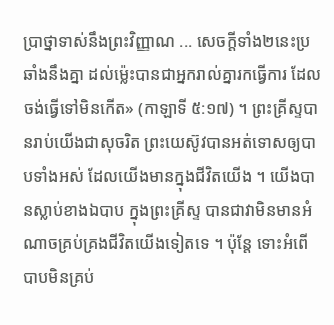ប្រាថ្នាទាស់នឹងព្រះវិញ្ញាណ ... សេចក្ដីទាំង២នេះប្រឆាំងនឹងគ្នា ដល់ម្ល៉េះបានជាអ្នករាល់គ្នារកធ្វើការ ដែលចង់ធ្វើទៅមិនកើត» (កាឡាទី ៥:១៧) ។ ព្រះគ្រីស្ទបានរាប់យើងជាសុចរិត ព្រះយេស៊ូវបានអត់ទោសឲ្យបាបទាំងអស់ ដែលយើងមានក្នុងជីវិតយើង ។ យើងបានស្លាប់ខាងឯបាប ក្នុងព្រះគ្រីស្ទ បានជាវាមិនមានអំណាចគ្រប់គ្រងជីវិតយើងទៀតទេ ។ ប៉ុន្តែ ទោះអំពើបាបមិនគ្រប់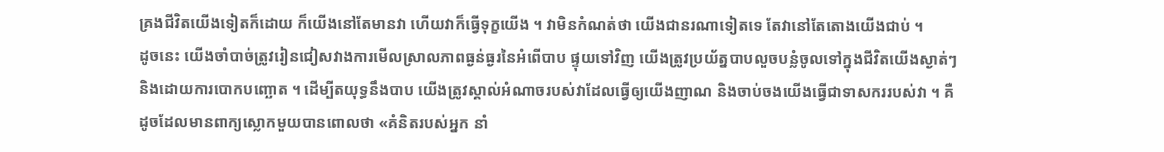គ្រងជីវិតយើងទៀតក៏ដោយ ក៏យើងនៅតែមានវា ហើយវាក៏ធ្វើទុក្ខយើង ។ វាមិនកំណត់ថា យើងជានរណាទៀតទេ តែវានៅតែតោងយើងជាប់ ។
ដូចនេះ យើងចាំបាច់ត្រូវរៀនជៀសវាងការមើលស្រាលភាពធ្ងន់ធ្ងរនៃអំពើបាប ផ្ទុយទៅវិញ យើងត្រូវប្រយ័ត្នបាបលួចបន្លំចូលទៅក្នុងជីវិតយើងស្ងាត់ៗ និងដោយការបោកបញ្ឆោត ។ ដើម្បីតយុទ្ធនឹងបាប យើងត្រូវស្គាល់អំណាចរបស់វាដែលធ្វើឲ្យយើងញាណ និងចាប់ចងយើងធ្វើជាទាសកររបស់វា ។ គឺដូចដែលមានពាក្យស្លោកមួយបានពោលថា «គំនិតរបស់អ្នក នាំ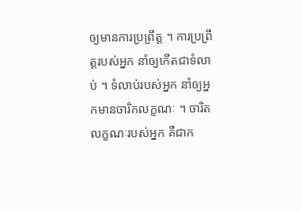ឲ្យមានការប្រព្រឹត្ត ។ ការប្រព្រឹត្តរបស់អ្នក នាំឲ្យកើតជាទំលាប់ ។ ទំលាប់របស់អ្នក នាំឲ្យអ្នកមានចារិកលក្ខណៈ ។ ចារិតលក្ខណៈរបស់អ្នក គឺជាក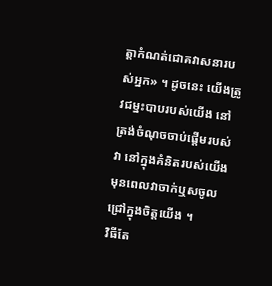ត្តាកំណត់ជោគវាសនារបស់អ្នក» ។ ដូចនេះ យើងត្រូវជម្នះបាបរបស់យើង នៅត្រង់ចំណុចចាប់ផ្តើមរបស់វា នៅក្នុងគំនិតរបស់យើង មុនពេលវាចាក់ឬសចូលជ្រៅក្នុងចិត្តយើង ។
វិធីតែ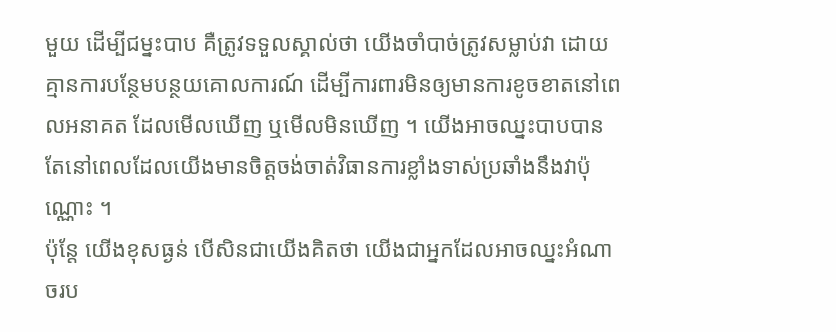មួយ ដើម្បីជម្នះបាប គឺត្រូវទទួលស្គាល់ថា យើងចាំបាច់ត្រូវសម្លាប់វា ដោយគ្មានការបន្ថែមបន្ថយគោលការណ៍ ដើម្បីការពារមិនឲ្យមានការខូចខាតនៅពេលអនាគត ដែលមើលឃើញ ឬមើលមិនឃើញ ។ យើងអាចឈ្នះបាបបាន តែនៅពេលដែលយើងមានចិត្តចង់ចាត់វិធានការខ្លាំងទាស់ប្រឆាំងនឹងវាប៉ុណ្ណោះ ។
ប៉ុន្តែ យើងខុសធ្ងន់ បើសិនជាយើងគិតថា យើងជាអ្នកដែលអាចឈ្នះអំណាចរប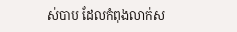ស់បាប ដែលកំពុងលាក់ស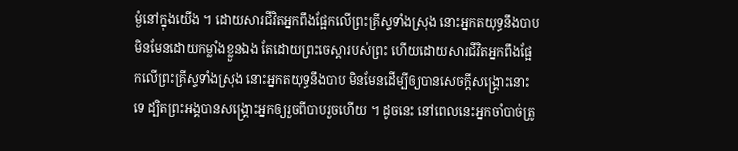ម្ងំនៅក្នុងយើង ។ ដោយសារជីវិតអ្នកពឹងផ្អែកលើព្រះគ្រីស្ទទាំងស្រុង នោះអ្នកតយុទ្ធនឹងបាប មិនមែនដោយកម្លាំងខ្លួនឯង តែដោយព្រះចេស្តារបស់ព្រះ ហើយដោយសារជីវិតអ្នកពឹងផ្អែកលើព្រះគ្រីស្ទទាំងស្រុង នោះអ្នកតយុទ្ធនឹងបាប មិនមែនដើម្បីឲ្យបានសេចក្តីសង្គ្រោះនោះទេ ដ្បិតព្រះអង្គបានសង្គ្រោះអ្នកឲ្យរួចពីបាបរួចហើយ ។ ដូចនេះ នៅពេលនេះអ្នកចាំបាច់ត្រូ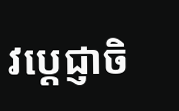វប្ដេជ្ញាចិ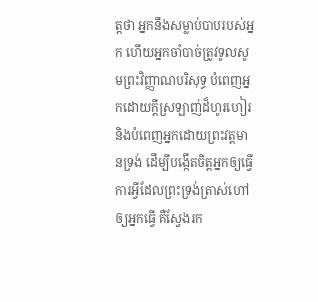ត្តថា អ្នកនឹងសម្លាប់បាបរបស់អ្នក ហើយអ្នកចាំបាច់ត្រូវទូលសូមព្រះវិញ្ញាណបរិសុទ្ធ បំពេញអ្នកដោយក្តីស្រឡាញ់ដ៏ហូរហៀរ និងបំពេញអ្នកដោយព្រះវត្តមានទ្រង់ ដើម្បីបង្កើតចិត្តអ្នកឲ្យធ្វើការអ្វីដែលព្រះទ្រង់ត្រាស់ហៅឲ្យអ្នកធ្វើ គឺស្វែងរក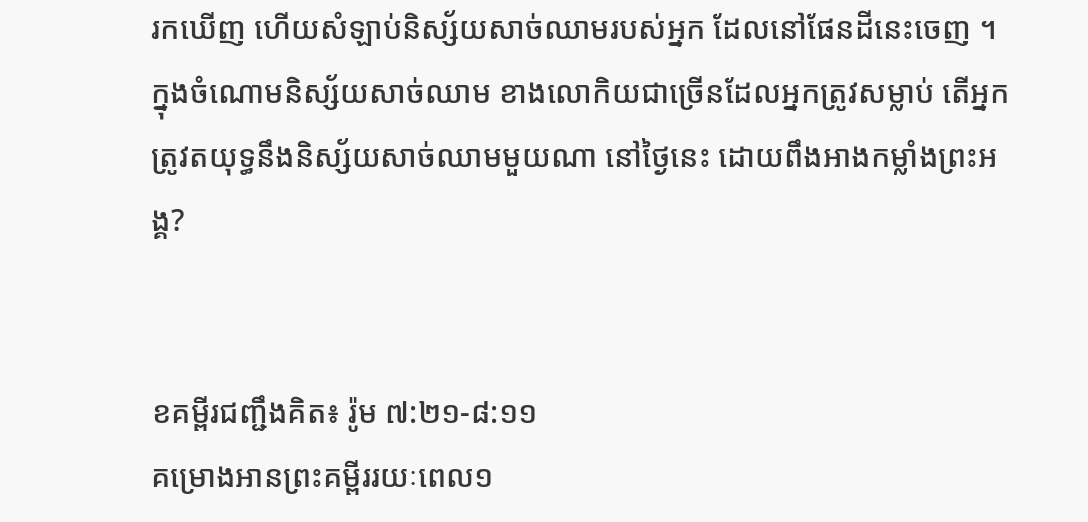រកឃើញ ហើយសំឡាប់និស្ស័យសាច់ឈាមរបស់អ្នក ដែលនៅផែនដីនេះចេញ ។ ក្នុងចំណោមនិស្ស័យសាច់ឈាម ខាងលោកិយជាច្រើនដែលអ្នកត្រូវសម្លាប់ តើអ្នកត្រូវតយុទ្ធនឹងនិស្ស័យសាច់ឈាមមួយណា នៅថ្ងៃនេះ ដោយពឹងអាងកម្លាំងព្រះអង្គ?


ខគម្ពីរជញ្ជឹងគិត៖ រ៉ូម ៧:២១-៨:១១
គម្រោងអានព្រះគម្ពីររយៈពេល១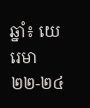ឆ្នាំ៖ យេរេមា ២២-២៤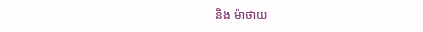និង ម៉ាថាយ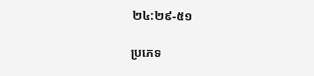២៤:២៩-៥១

ប្រភេទ